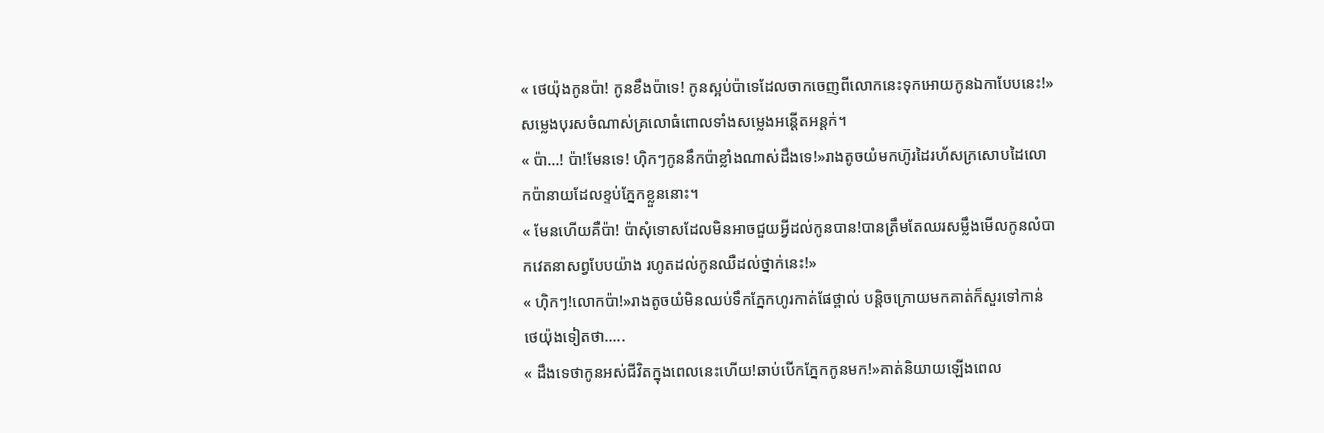« ថេយ៉ុងកូនប៉ា! កូនខឹងប៉ាទេ! កូនស្អប់ប៉ាទេដែលចាកចេញពីលោកនេះទុកអោយកូនឯកាបែបនេះ!»សម្លេងបុរសចំណាស់គ្រលោធំពោលទាំងសម្លេងអន្ដើតអន្ដក់។
« ប៉ា...! ប៉ា!មែនទេ! ហុិកៗកូននឹកប៉ាខ្លាំងណាស់ដឹងទេ!»រាងតូចយំមកហ៊ូរដៃរហ័សក្រសោបដៃលោកប៉ានាយដែលខ្ទប់ភ្នែកខ្លួននោះ។
« មែនហើយគឺប៉ា! ប៉ាសុំទោសដែលមិនអាចជួយអ្វីដល់កូនបាន!បានត្រឹមតែឈរសម្លឹងមើលកូនលំបាកវេតនាសព្វបែបយ៉ាង រហូតដល់កូនឈឺដល់ថ្នាក់នេះ!»
« ហ៊ិកៗ!លោកប៉ា!»រាងតូចយំមិនឈប់ទឹកភ្នែកហូរកាត់ផែថ្ពាល់ បន្តិចក្រោយមកគាត់ក៏សួរទៅកាន់ថេយ៉ុងទៀតថា.....
« ដឹងទេថាកូនអស់ជីវិតក្នុងពេលនេះហើយ!ឆាប់បើកភ្នែកកូនមក!»គាត់និយាយឡើងពេល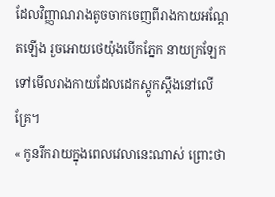ដែលវិញ្ញាណរាងតូចចាកចេញពីរាងកាយអណ្ដែតឡើង រួចអោយថេយ៉ុងបើកភ្នែក នាយក្រឡែកទៅមើលរាងកាយដែលដេកស្ដូកស្ដឹងនៅលើគ្រែ។
« កូនរីករាយក្នុងពេលវេលានេះណាស់ ព្រោះថា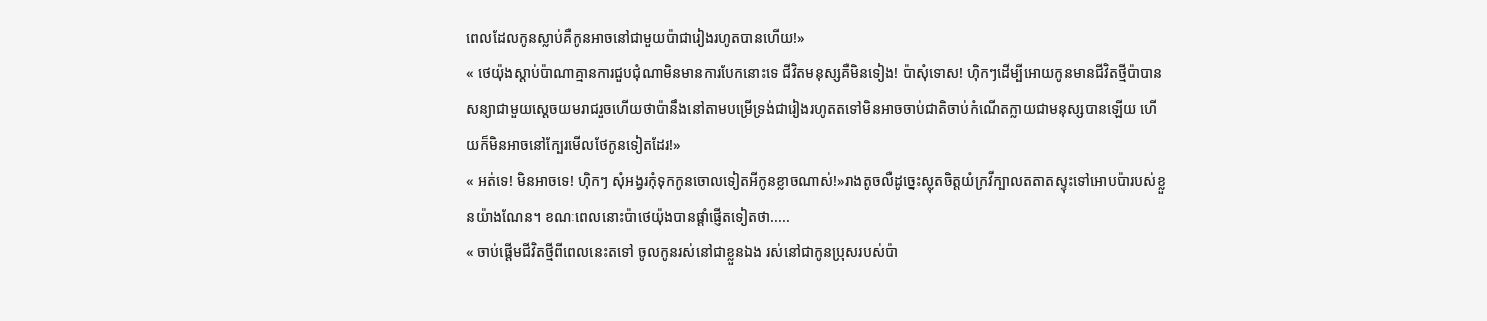ពេលដែលកូនស្លាប់គឺកូនអាចនៅជាមួយប៉ាជារៀងរហូតបានហើយ!»
« ថេយ៉ុងស្ដាប់ប៉ាណាគ្មានការជួបជុំណាមិនមានការបែកនោះទេ ជីវិតមនុស្សគឺមិនទៀង! ប៉ាសុំទោស! ហុិកៗដើម្បីអោយកូនមានជីវិតថ្មីប៉ាបានសន្យាជាមួយស្ដេចយមរាជរួចហើយថាប៉ានឹងនៅតាមបម្រើទ្រង់ជារៀងរហូតតទៅមិនអាចចាប់ជាតិចាប់កំណើតក្លាយជាមនុស្សបានឡើយ ហើយក៏មិនអាចនៅក្បែរមើលថែកូនទៀតដែរ!»
« អត់ទេ! មិនអាចទេ! ហុិកៗ សុំអង្វរកុំទុកកូនចោលទៀតអីកូនខ្លាចណាស់!»រាងតូចលឺដូច្នេះស្លុតចិត្តយំក្រវីក្បាលតតាតស្ទុះទៅអោបប៉ារបស់ខ្លួនយ៉ាងណែន។ ខណៈពេលនោះប៉ាថេយ៉ុងបានផ្ដាំផ្ញើតទៀតថា.....
« ចាប់ផ្តើមជីវិតថ្មីពីពេលនេះតទៅ ចូលកូនរស់នៅជាខ្លួនឯង រស់នៅជាកូនប្រុសរបស់ប៉ា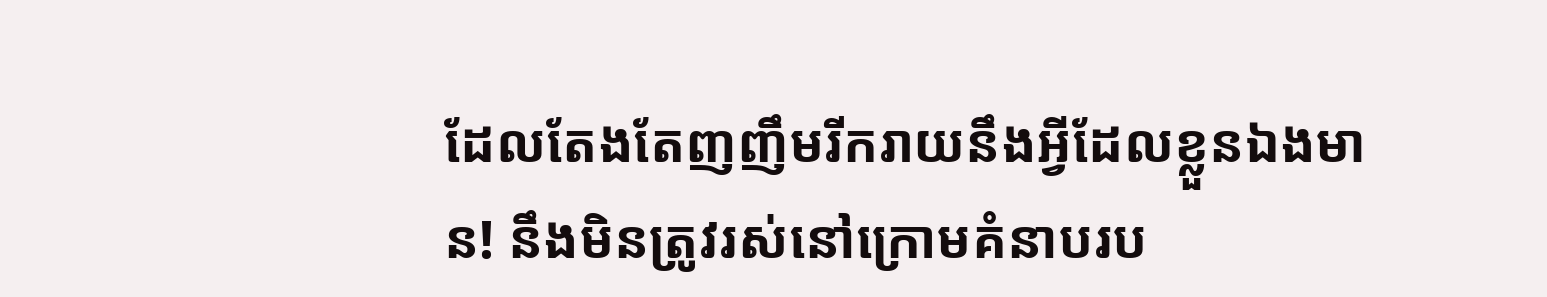ដែលតែងតែញញឹមរីករាយនឹងអ្វីដែលខ្លួនឯងមាន! នឹងមិនត្រូវរស់នៅក្រោមគំនាបរប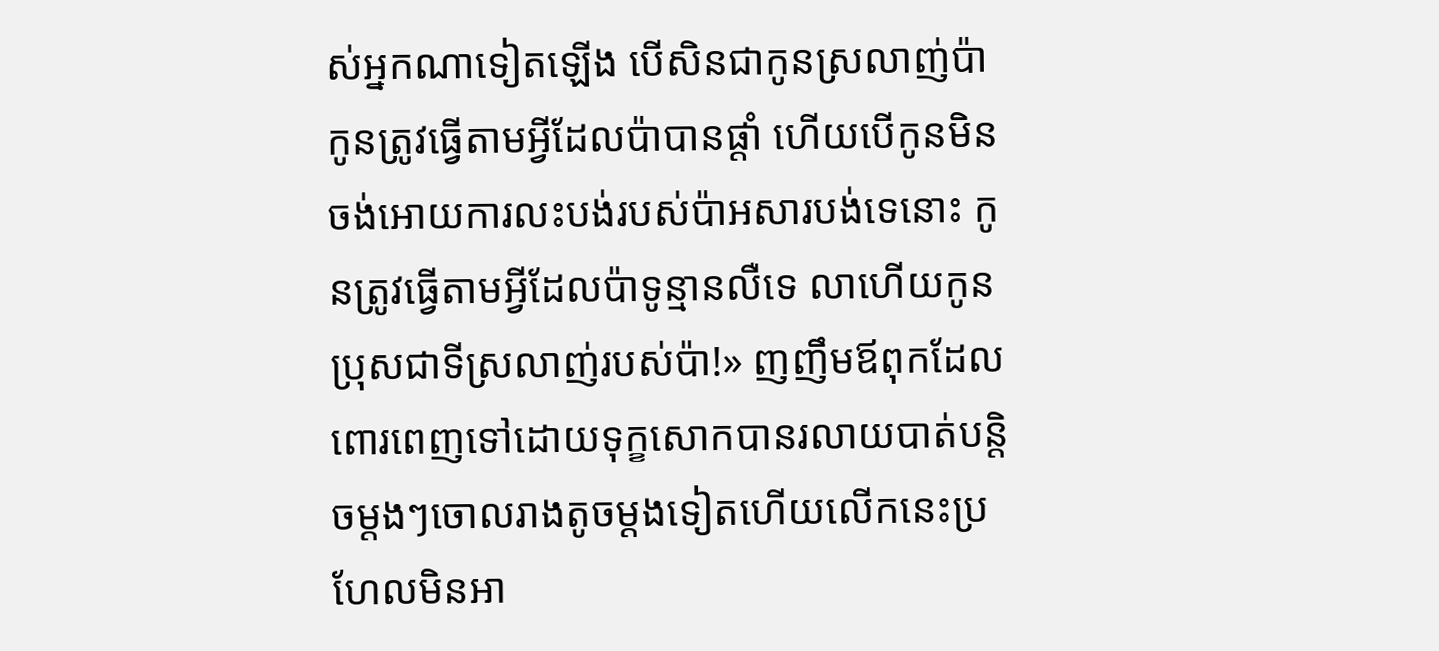ស់អ្នកណាទៀតឡើង បើសិនជាកូនស្រលាញ់ប៉ាកូនត្រូវធ្វើតាមអ្វីដែលប៉ាបានផ្ដាំ ហើយបើកូនមិនចង់អោយការលះបង់របស់ប៉ាអសារបង់ទេនោះ កូនត្រូវធ្វើតាមអ្វីដែលប៉ាទូន្មានលឺទេ លាហើយកូនប្រុសជាទីស្រលាញ់របស់ប៉ា!» ញញឹមឪពុកដែលពោរពេញទៅដោយទុក្ខសោកបានរលាយបាត់បន្តិចម្ដងៗចោលរាងតូចម្ដងទៀតហើយលើកនេះប្រហែលមិនអា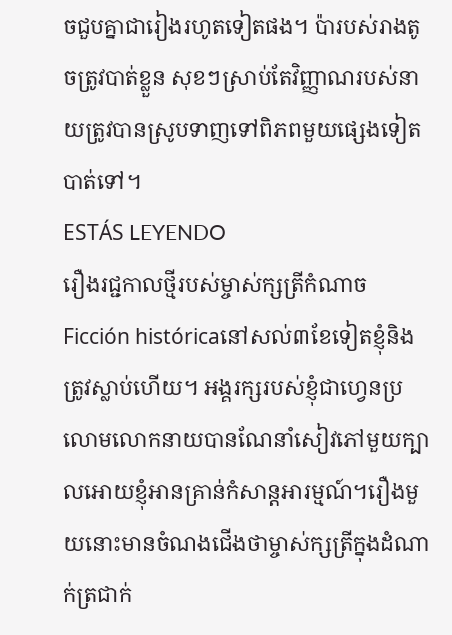ចជួបគ្នាជារៀងរហូតទៀតផង។ ប៉ារបស់រាងតូចត្រូវបាត់ខ្លួន សុខៗស្រាប់តែវិញ្ញាណរបស់នាយត្រូវបានស្រូបទាញទៅពិភពមួយផ្សេងទៀតបាត់ទៅ។
ESTÁS LEYENDO
រឿងរជ្ជកាលថ្មីរបស់ម្ចាស់ក្សត្រីកំណាច
Ficción históricaនៅសល់៣ខែទៀតខ្ញុំនិងត្រូវស្លាប់ហើយ។ អង្គរក្សរបស់ខ្ញុំជាហ្វេនប្រលោមលោកនាយបានណែនាំសៀវភៅមួយក្បាលអោយខ្ញុំអានគ្រាន់កំសាន្តអារម្មណ៍។រឿងមួយនោះមានចំណងជើងថាម្ចាស់ក្សត្រីក្នុងដំណាក់ត្រជាក់